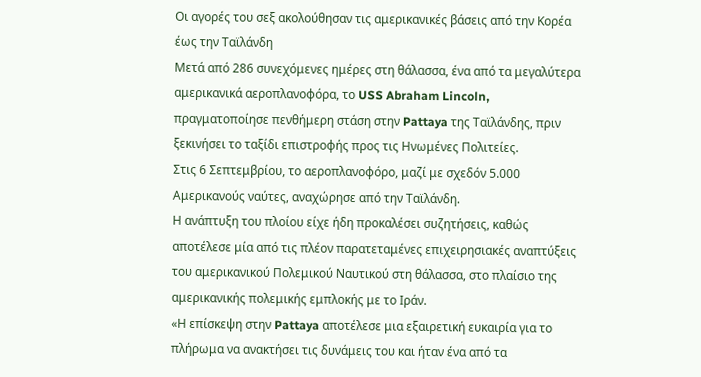Οι αγορές του σεξ ακολούθησαν τις αμερικανικές βάσεις από την Κορέα έως την Ταϊλάνδη
Μετά από 286 συνεχόμενες ημέρες στη θάλασσα, ένα από τα μεγαλύτερα αμερικανικά αεροπλανοφόρα, το USS Abraham Lincoln, πραγματοποίησε πενθήμερη στάση στην Pattaya της Ταϊλάνδης, πριν ξεκινήσει το ταξίδι επιστροφής προς τις Ηνωμένες Πολιτείες.
Στις 6 Σεπτεμβρίου, το αεροπλανοφόρο, μαζί με σχεδόν 5.000 Αμερικανούς ναύτες, αναχώρησε από την Ταϊλάνδη.
Η ανάπτυξη του πλοίου είχε ήδη προκαλέσει συζητήσεις, καθώς αποτέλεσε μία από τις πλέον παρατεταμένες επιχειρησιακές αναπτύξεις του αμερικανικού Πολεμικού Ναυτικού στη θάλασσα, στο πλαίσιο της αμερικανικής πολεμικής εμπλοκής με το Ιράν.
«Η επίσκεψη στην Pattaya αποτέλεσε μια εξαιρετική ευκαιρία για το πλήρωμα να ανακτήσει τις δυνάμεις του και ήταν ένα από τα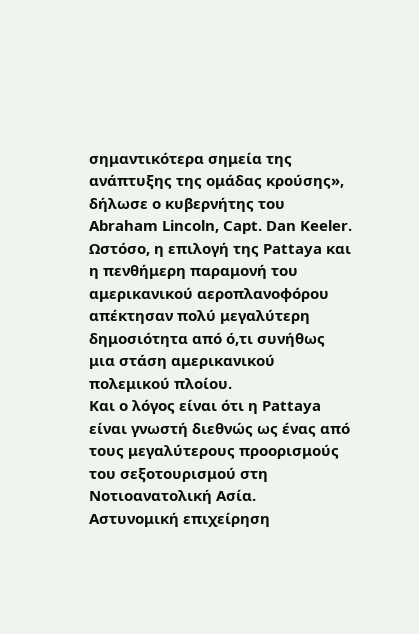σημαντικότερα σημεία της ανάπτυξης της ομάδας κρούσης», δήλωσε ο κυβερνήτης του Abraham Lincoln, Capt. Dan Keeler.
Ωστόσο, η επιλογή της Pattaya και η πενθήμερη παραμονή του αμερικανικού αεροπλανοφόρου απέκτησαν πολύ μεγαλύτερη δημοσιότητα από ό,τι συνήθως μια στάση αμερικανικού πολεμικού πλοίου.
Και ο λόγος είναι ότι η Pattaya είναι γνωστή διεθνώς ως ένας από τους μεγαλύτερους προορισμούς του σεξοτουρισμού στη Νοτιοανατολική Ασία.
Αστυνομική επιχείρηση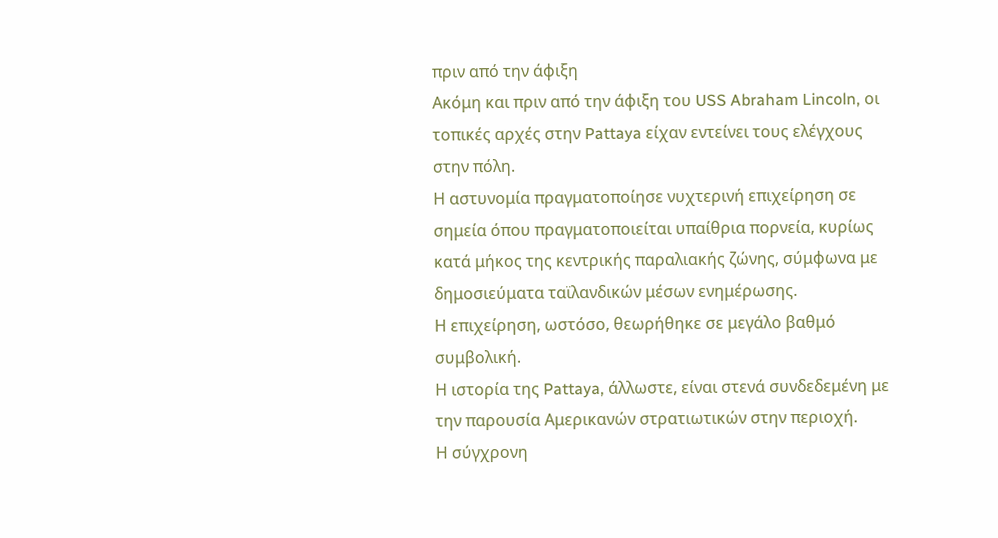πριν από την άφιξη
Ακόμη και πριν από την άφιξη του USS Abraham Lincoln, οι τοπικές αρχές στην Pattaya είχαν εντείνει τους ελέγχους στην πόλη.
Η αστυνομία πραγματοποίησε νυχτερινή επιχείρηση σε σημεία όπου πραγματοποιείται υπαίθρια πορνεία, κυρίως κατά μήκος της κεντρικής παραλιακής ζώνης, σύμφωνα με δημοσιεύματα ταϊλανδικών μέσων ενημέρωσης.
Η επιχείρηση, ωστόσο, θεωρήθηκε σε μεγάλο βαθμό συμβολική.
Η ιστορία της Pattaya, άλλωστε, είναι στενά συνδεδεμένη με την παρουσία Αμερικανών στρατιωτικών στην περιοχή.
Η σύγχρονη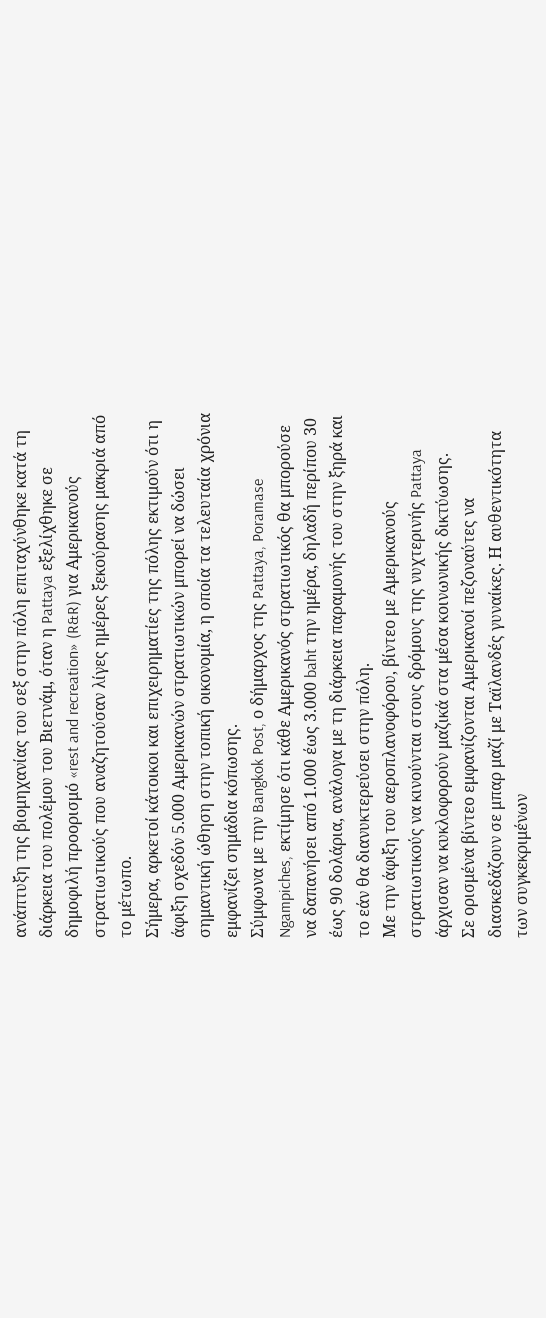ανάπτυξη της βιομηχανίας του σεξ στην πόλη επιταχύνθηκε κατά τη διάρκεια του πολέμου του Βιετνάμ, όταν η Pattaya εξελίχθηκε σε δημοφιλή προορισμό «rest and recreation» (R&R) για Αμερικανούς στρατιωτικούς που αναζητούσαν λίγες ημέρες ξεκούρασης μακριά από το μέτωπο.
Σήμερα, αρκετοί κάτοικοι και επιχειρηματίες της πόλης εκτιμούν ότι η άφιξη σχεδόν 5.000 Αμερικανών στρατιωτικών μπορεί να δώσει σημαντική ώθηση στην τοπική οικονομία, η οποία τα τελευταία χρόνια εμφανίζει σημάδια κόπωσης.
Σύμφωνα με την Bangkok Post, ο δήμαρχος της Pattaya, Poramase Ngampiches, εκτίμησε ότι κάθε Αμερικανός στρατιωτικός θα μπορούσε να δαπανήσει από 1.000 έως 3.000 baht την ημέρα, δηλαδή περίπου 30 έως 90 δολάρια, ανάλογα με τη διάρκεια παραμονής του στην ξηρά και το εάν θα διανυκτερεύσει στην πόλη.
Με την άφιξη του αεροπλανοφόρου, βίντεο με Αμερικανούς στρατιωτικούς να κινούνται στους δρόμους της νυχτερινής Pattaya άρχισαν να κυκλοφορούν μαζικά στα μέσα κοινωνικής δικτύωσης.
Σε ορισμένα βίντεο εμφανίζονται Αμερικανοί πεζοναύτες να διασκεδάζουν σε μπαρ μαζί με Ταϊλανδές γυναίκες. Η αυθεντικότητα των συγκεκριμένων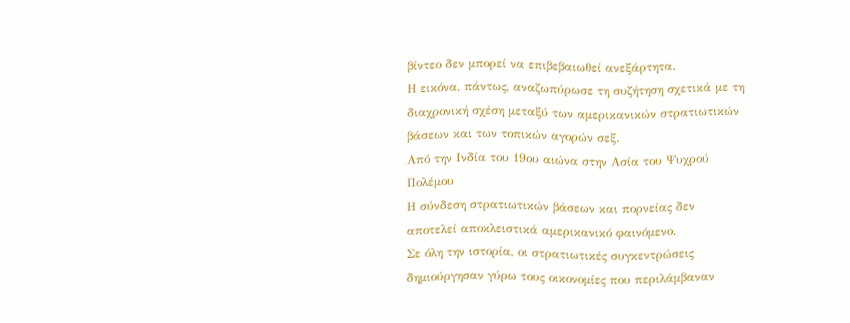βίντεο δεν μπορεί να επιβεβαιωθεί ανεξάρτητα.
Η εικόνα, πάντως, αναζωπύρωσε τη συζήτηση σχετικά με τη διαχρονική σχέση μεταξύ των αμερικανικών στρατιωτικών βάσεων και των τοπικών αγορών σεξ.
Από την Ινδία του 19ου αιώνα στην Ασία του Ψυχρού Πολέμου
Η σύνδεση στρατιωτικών βάσεων και πορνείας δεν αποτελεί αποκλειστικά αμερικανικό φαινόμενο.
Σε όλη την ιστορία, οι στρατιωτικές συγκεντρώσεις δημιούργησαν γύρω τους οικονομίες που περιλάμβαναν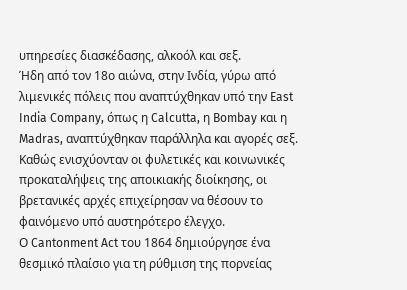υπηρεσίες διασκέδασης, αλκοόλ και σεξ.
Ήδη από τον 18ο αιώνα, στην Ινδία, γύρω από λιμενικές πόλεις που αναπτύχθηκαν υπό την East India Company, όπως η Calcutta, η Bombay και η Madras, αναπτύχθηκαν παράλληλα και αγορές σεξ.
Καθώς ενισχύονταν οι φυλετικές και κοινωνικές προκαταλήψεις της αποικιακής διοίκησης, οι βρετανικές αρχές επιχείρησαν να θέσουν το φαινόμενο υπό αυστηρότερο έλεγχο.
Ο Cantonment Act του 1864 δημιούργησε ένα θεσμικό πλαίσιο για τη ρύθμιση της πορνείας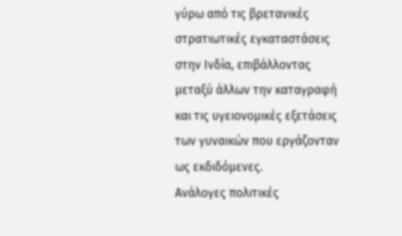γύρω από τις βρετανικές στρατιωτικές εγκαταστάσεις στην Ινδία, επιβάλλοντας μεταξύ άλλων την καταγραφή και τις υγειονομικές εξετάσεις των γυναικών που εργάζονταν ως εκδιδόμενες.
Ανάλογες πολιτικές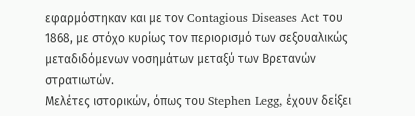εφαρμόστηκαν και με τον Contagious Diseases Act του 1868, με στόχο κυρίως τον περιορισμό των σεξουαλικώς μεταδιδόμενων νοσημάτων μεταξύ των Βρετανών στρατιωτών.
Μελέτες ιστορικών, όπως του Stephen Legg, έχουν δείξει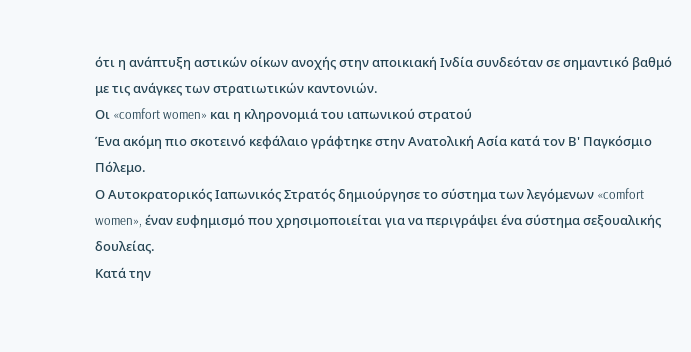ότι η ανάπτυξη αστικών οίκων ανοχής στην αποικιακή Ινδία συνδεόταν σε σημαντικό βαθμό με τις ανάγκες των στρατιωτικών καντονιών.
Οι «comfort women» και η κληρονομιά του ιαπωνικού στρατού
Ένα ακόμη πιο σκοτεινό κεφάλαιο γράφτηκε στην Ανατολική Ασία κατά τον Β' Παγκόσμιο Πόλεμο.
Ο Αυτοκρατορικός Ιαπωνικός Στρατός δημιούργησε το σύστημα των λεγόμενων «comfort women», έναν ευφημισμό που χρησιμοποιείται για να περιγράψει ένα σύστημα σεξουαλικής δουλείας.
Κατά την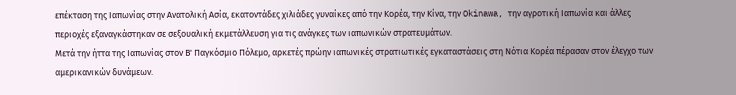επέκταση της Ιαπωνίας στην Ανατολική Ασία, εκατοντάδες χιλιάδες γυναίκες από την Κορέα, την Κίνα, την Okinawa, την αγροτική Ιαπωνία και άλλες περιοχές εξαναγκάστηκαν σε σεξουαλική εκμετάλλευση για τις ανάγκες των ιαπωνικών στρατευμάτων.
Μετά την ήττα της Ιαπωνίας στον Β' Παγκόσμιο Πόλεμο, αρκετές πρώην ιαπωνικές στρατιωτικές εγκαταστάσεις στη Νότια Κορέα πέρασαν στον έλεγχο των αμερικανικών δυνάμεων.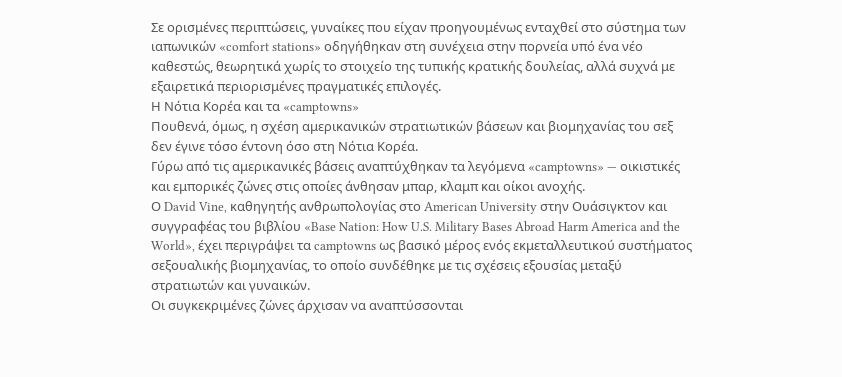Σε ορισμένες περιπτώσεις, γυναίκες που είχαν προηγουμένως ενταχθεί στο σύστημα των ιαπωνικών «comfort stations» οδηγήθηκαν στη συνέχεια στην πορνεία υπό ένα νέο καθεστώς, θεωρητικά χωρίς το στοιχείο της τυπικής κρατικής δουλείας, αλλά συχνά με εξαιρετικά περιορισμένες πραγματικές επιλογές.
Η Νότια Κορέα και τα «camptowns»
Πουθενά, όμως, η σχέση αμερικανικών στρατιωτικών βάσεων και βιομηχανίας του σεξ δεν έγινε τόσο έντονη όσο στη Νότια Κορέα.
Γύρω από τις αμερικανικές βάσεις αναπτύχθηκαν τα λεγόμενα «camptowns» — οικιστικές και εμπορικές ζώνες στις οποίες άνθησαν μπαρ, κλαμπ και οίκοι ανοχής.
Ο David Vine, καθηγητής ανθρωπολογίας στο American University στην Ουάσιγκτον και συγγραφέας του βιβλίου «Base Nation: How U.S. Military Bases Abroad Harm America and the World», έχει περιγράψει τα camptowns ως βασικό μέρος ενός εκμεταλλευτικού συστήματος σεξουαλικής βιομηχανίας, το οποίο συνδέθηκε με τις σχέσεις εξουσίας μεταξύ στρατιωτών και γυναικών.
Οι συγκεκριμένες ζώνες άρχισαν να αναπτύσσονται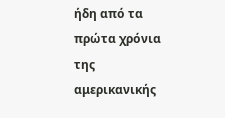ήδη από τα πρώτα χρόνια της αμερικανικής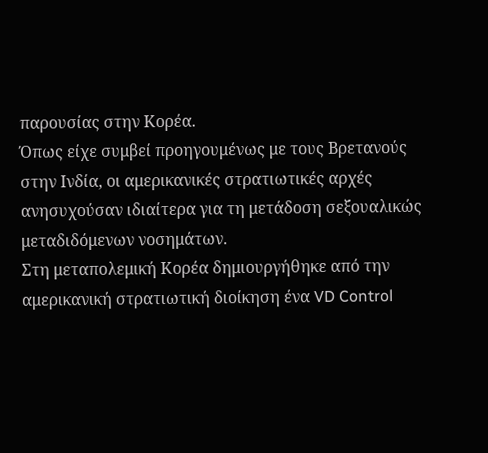παρουσίας στην Κορέα.
Όπως είχε συμβεί προηγουμένως με τους Βρετανούς στην Ινδία, οι αμερικανικές στρατιωτικές αρχές ανησυχούσαν ιδιαίτερα για τη μετάδοση σεξουαλικώς μεταδιδόμενων νοσημάτων.
Στη μεταπολεμική Κορέα δημιουργήθηκε από την αμερικανική στρατιωτική διοίκηση ένα VD Control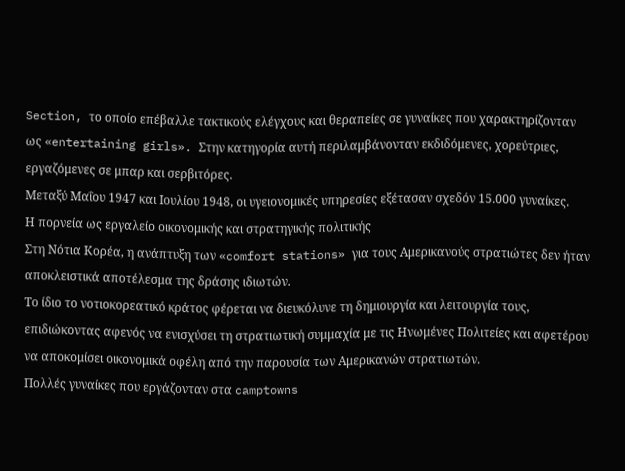Section, το οποίο επέβαλλε τακτικούς ελέγχους και θεραπείες σε γυναίκες που χαρακτηρίζονταν ως «entertaining girls». Στην κατηγορία αυτή περιλαμβάνονταν εκδιδόμενες, χορεύτριες, εργαζόμενες σε μπαρ και σερβιτόρες.
Μεταξύ Μαΐου 1947 και Ιουλίου 1948, οι υγειονομικές υπηρεσίες εξέτασαν σχεδόν 15.000 γυναίκες.
Η πορνεία ως εργαλείο οικονομικής και στρατηγικής πολιτικής
Στη Νότια Κορέα, η ανάπτυξη των «comfort stations» για τους Αμερικανούς στρατιώτες δεν ήταν αποκλειστικά αποτέλεσμα της δράσης ιδιωτών.
Το ίδιο το νοτιοκορεατικό κράτος φέρεται να διευκόλυνε τη δημιουργία και λειτουργία τους, επιδιώκοντας αφενός να ενισχύσει τη στρατιωτική συμμαχία με τις Ηνωμένες Πολιτείες και αφετέρου να αποκομίσει οικονομικά οφέλη από την παρουσία των Αμερικανών στρατιωτών.
Πολλές γυναίκες που εργάζονταν στα camptowns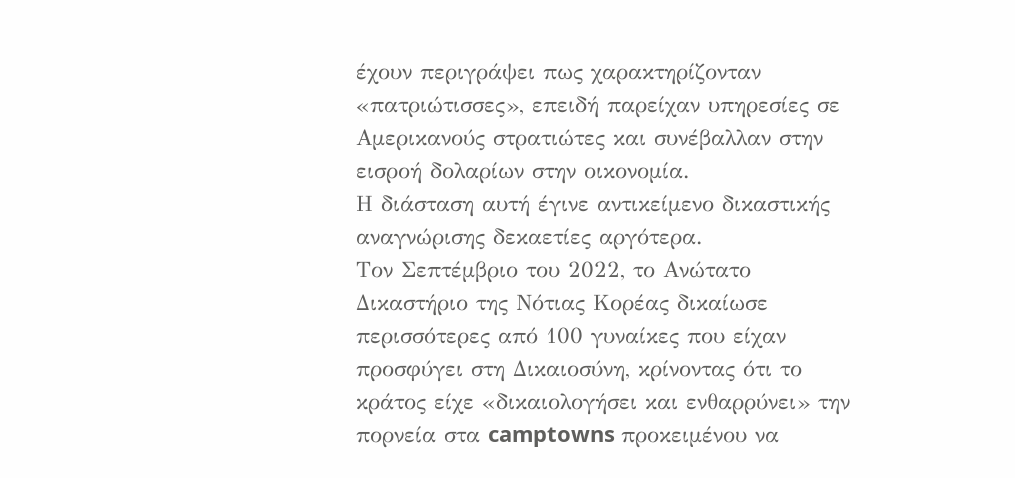έχουν περιγράψει πως χαρακτηρίζονταν «πατριώτισσες», επειδή παρείχαν υπηρεσίες σε Αμερικανούς στρατιώτες και συνέβαλλαν στην εισροή δολαρίων στην οικονομία.
Η διάσταση αυτή έγινε αντικείμενο δικαστικής αναγνώρισης δεκαετίες αργότερα.
Τον Σεπτέμβριο του 2022, το Ανώτατο Δικαστήριο της Νότιας Κορέας δικαίωσε περισσότερες από 100 γυναίκες που είχαν προσφύγει στη Δικαιοσύνη, κρίνοντας ότι το κράτος είχε «δικαιολογήσει και ενθαρρύνει» την πορνεία στα camptowns προκειμένου να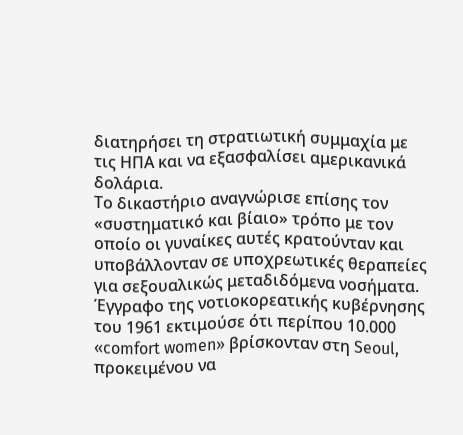διατηρήσει τη στρατιωτική συμμαχία με τις ΗΠΑ και να εξασφαλίσει αμερικανικά δολάρια.
Το δικαστήριο αναγνώρισε επίσης τον «συστηματικό και βίαιο» τρόπο με τον οποίο οι γυναίκες αυτές κρατούνταν και υποβάλλονταν σε υποχρεωτικές θεραπείες για σεξουαλικώς μεταδιδόμενα νοσήματα.
Έγγραφο της νοτιοκορεατικής κυβέρνησης του 1961 εκτιμούσε ότι περίπου 10.000 «comfort women» βρίσκονταν στη Seoul, προκειμένου να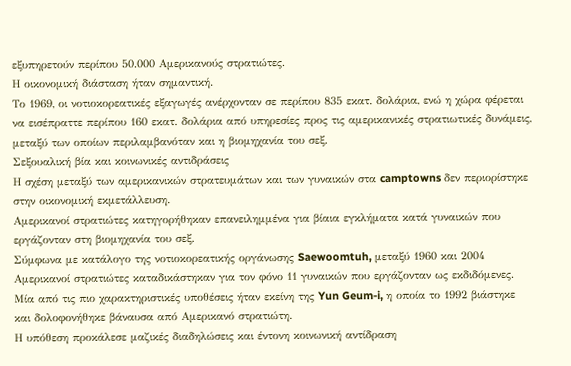εξυπηρετούν περίπου 50.000 Αμερικανούς στρατιώτες.
Η οικονομική διάσταση ήταν σημαντική.
Το 1969, οι νοτιοκορεατικές εξαγωγές ανέρχονταν σε περίπου 835 εκατ. δολάρια, ενώ η χώρα φέρεται να εισέπραττε περίπου 160 εκατ. δολάρια από υπηρεσίες προς τις αμερικανικές στρατιωτικές δυνάμεις, μεταξύ των οποίων περιλαμβανόταν και η βιομηχανία του σεξ.
Σεξουαλική βία και κοινωνικές αντιδράσεις
Η σχέση μεταξύ των αμερικανικών στρατευμάτων και των γυναικών στα camptowns δεν περιορίστηκε στην οικονομική εκμετάλλευση.
Αμερικανοί στρατιώτες κατηγορήθηκαν επανειλημμένα για βίαια εγκλήματα κατά γυναικών που εργάζονταν στη βιομηχανία του σεξ.
Σύμφωνα με κατάλογο της νοτιοκορεατικής οργάνωσης Saewoomtuh, μεταξύ 1960 και 2004 Αμερικανοί στρατιώτες καταδικάστηκαν για τον φόνο 11 γυναικών που εργάζονταν ως εκδιδόμενες.
Μία από τις πιο χαρακτηριστικές υποθέσεις ήταν εκείνη της Yun Geum-i, η οποία το 1992 βιάστηκε και δολοφονήθηκε βάναυσα από Αμερικανό στρατιώτη.
Η υπόθεση προκάλεσε μαζικές διαδηλώσεις και έντονη κοινωνική αντίδραση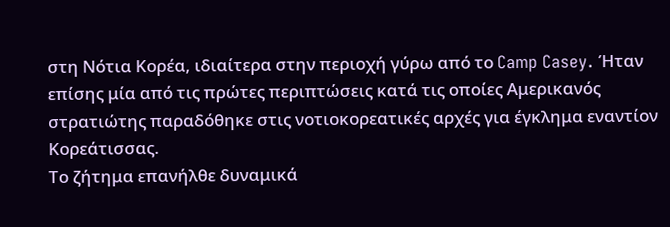στη Νότια Κορέα, ιδιαίτερα στην περιοχή γύρω από το Camp Casey. Ήταν επίσης μία από τις πρώτες περιπτώσεις κατά τις οποίες Αμερικανός στρατιώτης παραδόθηκε στις νοτιοκορεατικές αρχές για έγκλημα εναντίον Κορεάτισσας.
Το ζήτημα επανήλθε δυναμικά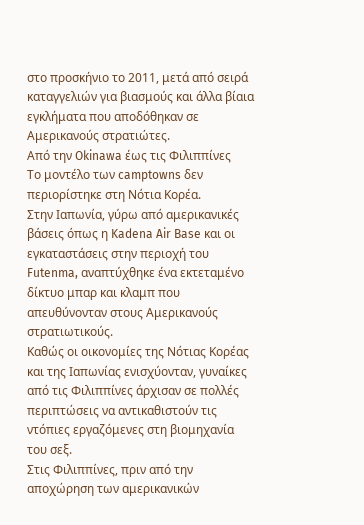στο προσκήνιο το 2011, μετά από σειρά καταγγελιών για βιασμούς και άλλα βίαια εγκλήματα που αποδόθηκαν σε Αμερικανούς στρατιώτες.
Από την Okinawa έως τις Φιλιππίνες
Το μοντέλο των camptowns δεν περιορίστηκε στη Νότια Κορέα.
Στην Ιαπωνία, γύρω από αμερικανικές βάσεις όπως η Kadena Air Base και οι εγκαταστάσεις στην περιοχή του Futenma, αναπτύχθηκε ένα εκτεταμένο δίκτυο μπαρ και κλαμπ που απευθύνονταν στους Αμερικανούς στρατιωτικούς.
Καθώς οι οικονομίες της Νότιας Κορέας και της Ιαπωνίας ενισχύονταν, γυναίκες από τις Φιλιππίνες άρχισαν σε πολλές περιπτώσεις να αντικαθιστούν τις ντόπιες εργαζόμενες στη βιομηχανία του σεξ.
Στις Φιλιππίνες, πριν από την αποχώρηση των αμερικανικών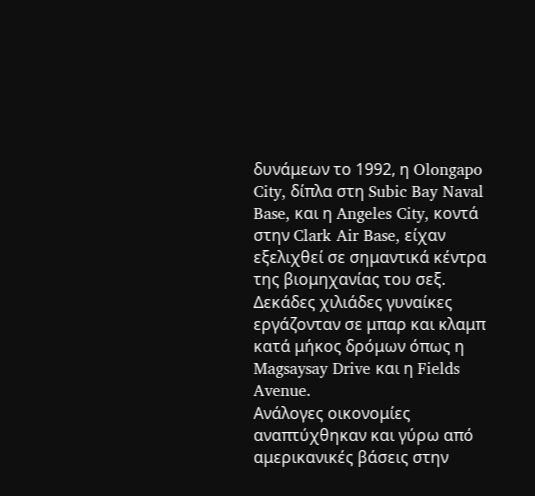δυνάμεων το 1992, η Olongapo City, δίπλα στη Subic Bay Naval Base, και η Angeles City, κοντά στην Clark Air Base, είχαν εξελιχθεί σε σημαντικά κέντρα της βιομηχανίας του σεξ.
Δεκάδες χιλιάδες γυναίκες εργάζονταν σε μπαρ και κλαμπ κατά μήκος δρόμων όπως η Magsaysay Drive και η Fields Avenue.
Ανάλογες οικονομίες αναπτύχθηκαν και γύρω από αμερικανικές βάσεις στην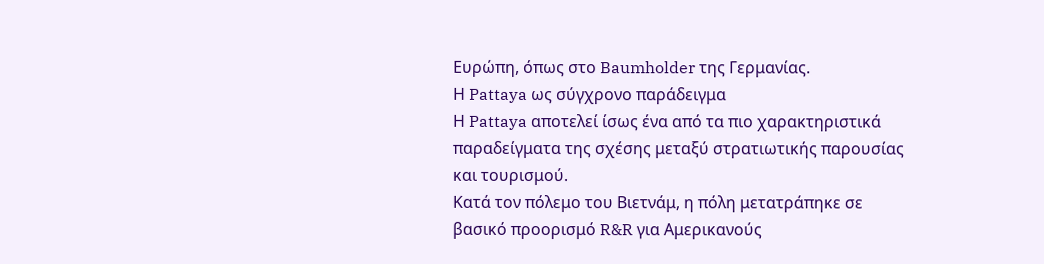Ευρώπη, όπως στο Baumholder της Γερμανίας.
Η Pattaya ως σύγχρονο παράδειγμα
Η Pattaya αποτελεί ίσως ένα από τα πιο χαρακτηριστικά παραδείγματα της σχέσης μεταξύ στρατιωτικής παρουσίας και τουρισμού.
Κατά τον πόλεμο του Βιετνάμ, η πόλη μετατράπηκε σε βασικό προορισμό R&R για Αμερικανούς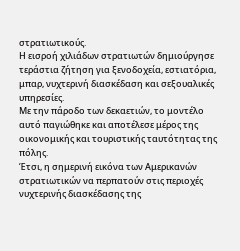στρατιωτικούς.
Η εισροή χιλιάδων στρατιωτών δημιούργησε τεράστια ζήτηση για ξενοδοχεία, εστιατόρια, μπαρ, νυχτερινή διασκέδαση και σεξουαλικές υπηρεσίες.
Με την πάροδο των δεκαετιών, το μοντέλο αυτό παγιώθηκε και αποτέλεσε μέρος της οικονομικής και τουριστικής ταυτότητας της πόλης.
Έτσι, η σημερινή εικόνα των Αμερικανών στρατιωτικών να περπατούν στις περιοχές νυχτερινής διασκέδασης της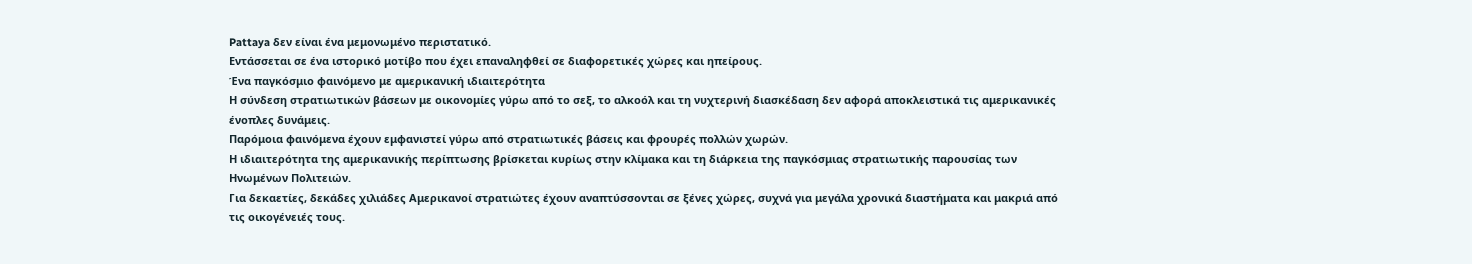Pattaya δεν είναι ένα μεμονωμένο περιστατικό.
Εντάσσεται σε ένα ιστορικό μοτίβο που έχει επαναληφθεί σε διαφορετικές χώρες και ηπείρους.
Ένα παγκόσμιο φαινόμενο με αμερικανική ιδιαιτερότητα
Η σύνδεση στρατιωτικών βάσεων με οικονομίες γύρω από το σεξ, το αλκοόλ και τη νυχτερινή διασκέδαση δεν αφορά αποκλειστικά τις αμερικανικές ένοπλες δυνάμεις.
Παρόμοια φαινόμενα έχουν εμφανιστεί γύρω από στρατιωτικές βάσεις και φρουρές πολλών χωρών.
Η ιδιαιτερότητα της αμερικανικής περίπτωσης βρίσκεται κυρίως στην κλίμακα και τη διάρκεια της παγκόσμιας στρατιωτικής παρουσίας των Ηνωμένων Πολιτειών.
Για δεκαετίες, δεκάδες χιλιάδες Αμερικανοί στρατιώτες έχουν αναπτύσσονται σε ξένες χώρες, συχνά για μεγάλα χρονικά διαστήματα και μακριά από τις οικογένειές τους.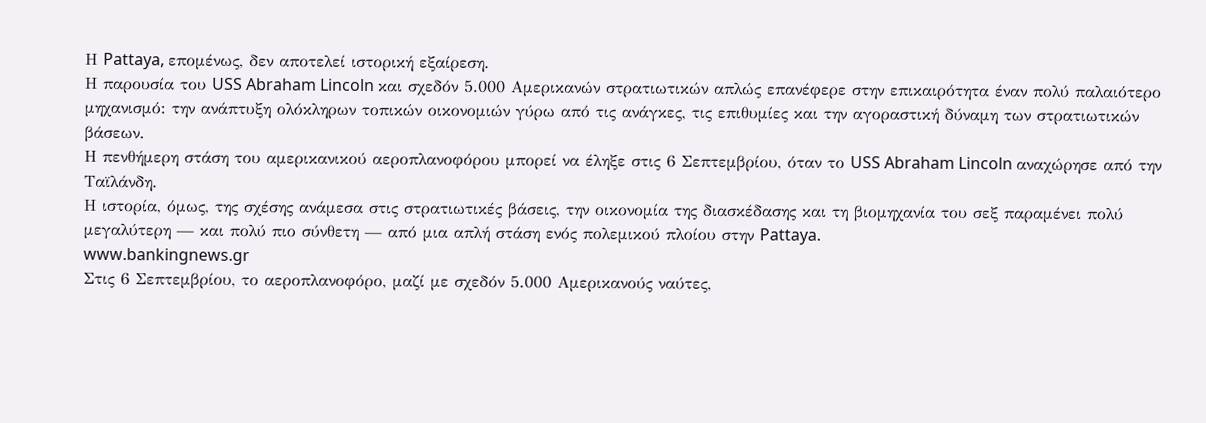Η Pattaya, επομένως, δεν αποτελεί ιστορική εξαίρεση.
Η παρουσία του USS Abraham Lincoln και σχεδόν 5.000 Αμερικανών στρατιωτικών απλώς επανέφερε στην επικαιρότητα έναν πολύ παλαιότερο μηχανισμό: την ανάπτυξη ολόκληρων τοπικών οικονομιών γύρω από τις ανάγκες, τις επιθυμίες και την αγοραστική δύναμη των στρατιωτικών βάσεων.
Η πενθήμερη στάση του αμερικανικού αεροπλανοφόρου μπορεί να έληξε στις 6 Σεπτεμβρίου, όταν το USS Abraham Lincoln αναχώρησε από την Ταϊλάνδη.
Η ιστορία, όμως, της σχέσης ανάμεσα στις στρατιωτικές βάσεις, την οικονομία της διασκέδασης και τη βιομηχανία του σεξ παραμένει πολύ μεγαλύτερη — και πολύ πιο σύνθετη — από μια απλή στάση ενός πολεμικού πλοίου στην Pattaya.
www.bankingnews.gr
Στις 6 Σεπτεμβρίου, το αεροπλανοφόρο, μαζί με σχεδόν 5.000 Αμερικανούς ναύτες,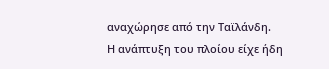αναχώρησε από την Ταϊλάνδη.
Η ανάπτυξη του πλοίου είχε ήδη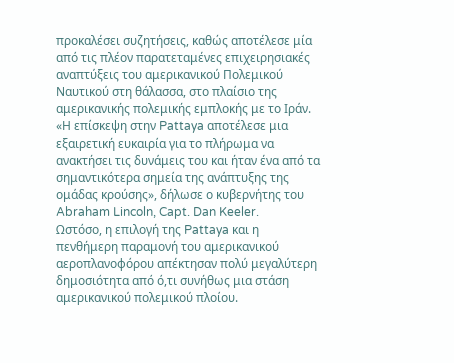προκαλέσει συζητήσεις, καθώς αποτέλεσε μία από τις πλέον παρατεταμένες επιχειρησιακές αναπτύξεις του αμερικανικού Πολεμικού Ναυτικού στη θάλασσα, στο πλαίσιο της αμερικανικής πολεμικής εμπλοκής με το Ιράν.
«Η επίσκεψη στην Pattaya αποτέλεσε μια εξαιρετική ευκαιρία για το πλήρωμα να ανακτήσει τις δυνάμεις του και ήταν ένα από τα σημαντικότερα σημεία της ανάπτυξης της ομάδας κρούσης», δήλωσε ο κυβερνήτης του Abraham Lincoln, Capt. Dan Keeler.
Ωστόσο, η επιλογή της Pattaya και η πενθήμερη παραμονή του αμερικανικού αεροπλανοφόρου απέκτησαν πολύ μεγαλύτερη δημοσιότητα από ό,τι συνήθως μια στάση αμερικανικού πολεμικού πλοίου.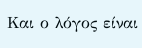Και ο λόγος είναι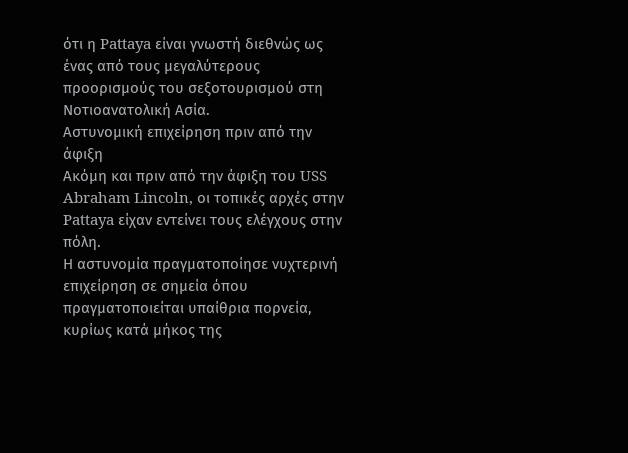ότι η Pattaya είναι γνωστή διεθνώς ως ένας από τους μεγαλύτερους προορισμούς του σεξοτουρισμού στη Νοτιοανατολική Ασία.
Αστυνομική επιχείρηση πριν από την άφιξη
Ακόμη και πριν από την άφιξη του USS Abraham Lincoln, οι τοπικές αρχές στην Pattaya είχαν εντείνει τους ελέγχους στην πόλη.
Η αστυνομία πραγματοποίησε νυχτερινή επιχείρηση σε σημεία όπου πραγματοποιείται υπαίθρια πορνεία, κυρίως κατά μήκος της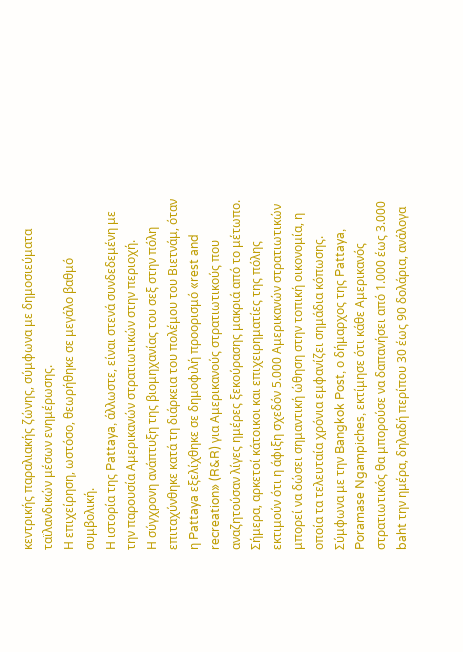κεντρικής παραλιακής ζώνης, σύμφωνα με δημοσιεύματα ταϊλανδικών μέσων ενημέρωσης.
Η επιχείρηση, ωστόσο, θεωρήθηκε σε μεγάλο βαθμό συμβολική.
Η ιστορία της Pattaya, άλλωστε, είναι στενά συνδεδεμένη με την παρουσία Αμερικανών στρατιωτικών στην περιοχή.
Η σύγχρονη ανάπτυξη της βιομηχανίας του σεξ στην πόλη επιταχύνθηκε κατά τη διάρκεια του πολέμου του Βιετνάμ, όταν η Pattaya εξελίχθηκε σε δημοφιλή προορισμό «rest and recreation» (R&R) για Αμερικανούς στρατιωτικούς που αναζητούσαν λίγες ημέρες ξεκούρασης μακριά από το μέτωπο.
Σήμερα, αρκετοί κάτοικοι και επιχειρηματίες της πόλης εκτιμούν ότι η άφιξη σχεδόν 5.000 Αμερικανών στρατιωτικών μπορεί να δώσει σημαντική ώθηση στην τοπική οικονομία, η οποία τα τελευταία χρόνια εμφανίζει σημάδια κόπωσης.
Σύμφωνα με την Bangkok Post, ο δήμαρχος της Pattaya, Poramase Ngampiches, εκτίμησε ότι κάθε Αμερικανός στρατιωτικός θα μπορούσε να δαπανήσει από 1.000 έως 3.000 baht την ημέρα, δηλαδή περίπου 30 έως 90 δολάρια, ανάλογα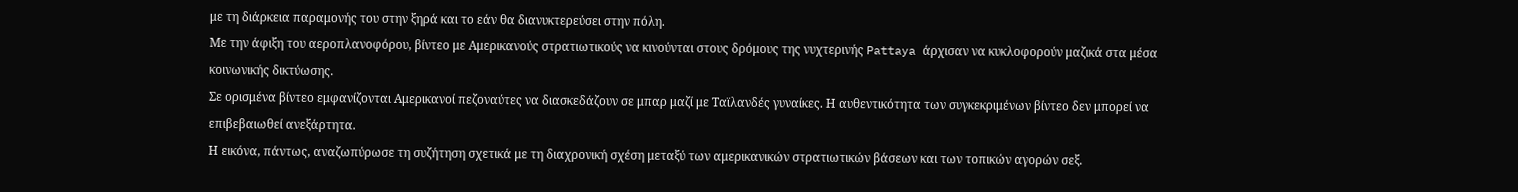με τη διάρκεια παραμονής του στην ξηρά και το εάν θα διανυκτερεύσει στην πόλη.
Με την άφιξη του αεροπλανοφόρου, βίντεο με Αμερικανούς στρατιωτικούς να κινούνται στους δρόμους της νυχτερινής Pattaya άρχισαν να κυκλοφορούν μαζικά στα μέσα κοινωνικής δικτύωσης.
Σε ορισμένα βίντεο εμφανίζονται Αμερικανοί πεζοναύτες να διασκεδάζουν σε μπαρ μαζί με Ταϊλανδές γυναίκες. Η αυθεντικότητα των συγκεκριμένων βίντεο δεν μπορεί να επιβεβαιωθεί ανεξάρτητα.
Η εικόνα, πάντως, αναζωπύρωσε τη συζήτηση σχετικά με τη διαχρονική σχέση μεταξύ των αμερικανικών στρατιωτικών βάσεων και των τοπικών αγορών σεξ.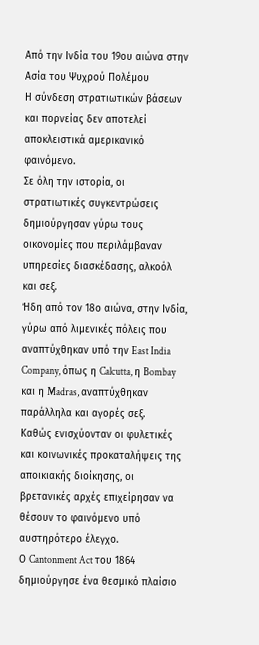Από την Ινδία του 19ου αιώνα στην Ασία του Ψυχρού Πολέμου
Η σύνδεση στρατιωτικών βάσεων και πορνείας δεν αποτελεί αποκλειστικά αμερικανικό φαινόμενο.
Σε όλη την ιστορία, οι στρατιωτικές συγκεντρώσεις δημιούργησαν γύρω τους οικονομίες που περιλάμβαναν υπηρεσίες διασκέδασης, αλκοόλ και σεξ.
Ήδη από τον 18ο αιώνα, στην Ινδία, γύρω από λιμενικές πόλεις που αναπτύχθηκαν υπό την East India Company, όπως η Calcutta, η Bombay και η Madras, αναπτύχθηκαν παράλληλα και αγορές σεξ.
Καθώς ενισχύονταν οι φυλετικές και κοινωνικές προκαταλήψεις της αποικιακής διοίκησης, οι βρετανικές αρχές επιχείρησαν να θέσουν το φαινόμενο υπό αυστηρότερο έλεγχο.
Ο Cantonment Act του 1864 δημιούργησε ένα θεσμικό πλαίσιο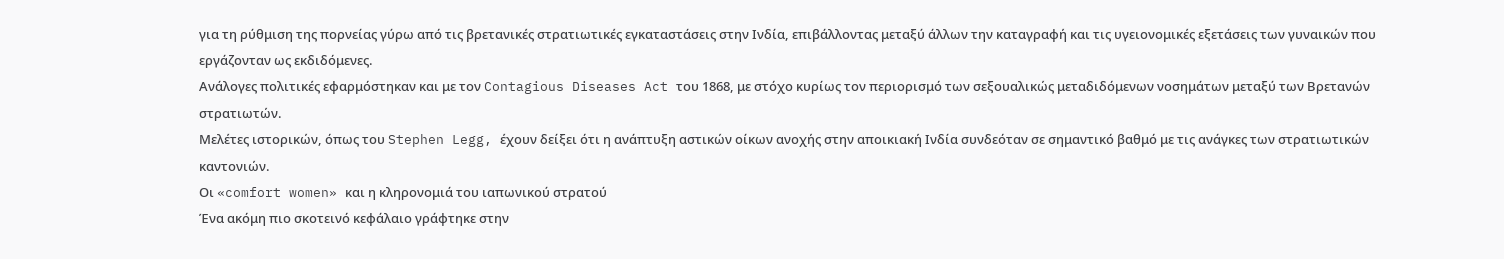για τη ρύθμιση της πορνείας γύρω από τις βρετανικές στρατιωτικές εγκαταστάσεις στην Ινδία, επιβάλλοντας μεταξύ άλλων την καταγραφή και τις υγειονομικές εξετάσεις των γυναικών που εργάζονταν ως εκδιδόμενες.
Ανάλογες πολιτικές εφαρμόστηκαν και με τον Contagious Diseases Act του 1868, με στόχο κυρίως τον περιορισμό των σεξουαλικώς μεταδιδόμενων νοσημάτων μεταξύ των Βρετανών στρατιωτών.
Μελέτες ιστορικών, όπως του Stephen Legg, έχουν δείξει ότι η ανάπτυξη αστικών οίκων ανοχής στην αποικιακή Ινδία συνδεόταν σε σημαντικό βαθμό με τις ανάγκες των στρατιωτικών καντονιών.
Οι «comfort women» και η κληρονομιά του ιαπωνικού στρατού
Ένα ακόμη πιο σκοτεινό κεφάλαιο γράφτηκε στην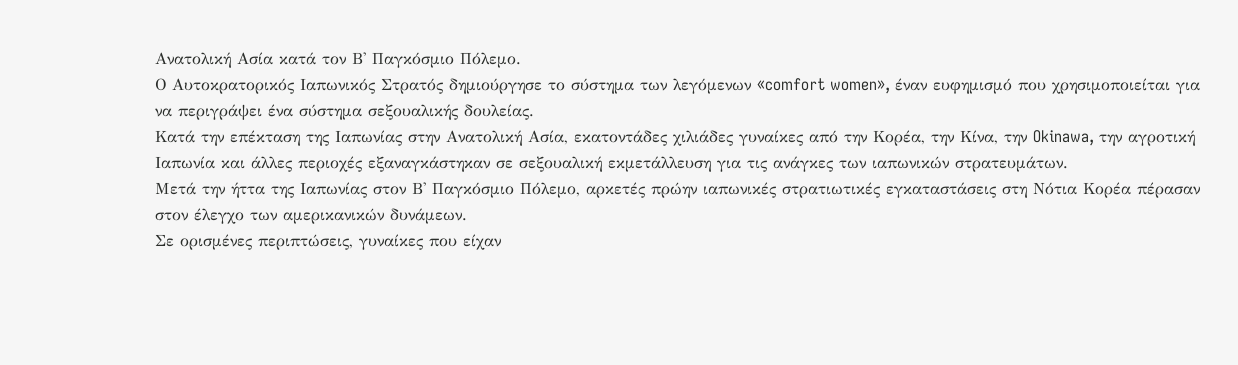Ανατολική Ασία κατά τον Β' Παγκόσμιο Πόλεμο.
Ο Αυτοκρατορικός Ιαπωνικός Στρατός δημιούργησε το σύστημα των λεγόμενων «comfort women», έναν ευφημισμό που χρησιμοποιείται για να περιγράψει ένα σύστημα σεξουαλικής δουλείας.
Κατά την επέκταση της Ιαπωνίας στην Ανατολική Ασία, εκατοντάδες χιλιάδες γυναίκες από την Κορέα, την Κίνα, την Okinawa, την αγροτική Ιαπωνία και άλλες περιοχές εξαναγκάστηκαν σε σεξουαλική εκμετάλλευση για τις ανάγκες των ιαπωνικών στρατευμάτων.
Μετά την ήττα της Ιαπωνίας στον Β' Παγκόσμιο Πόλεμο, αρκετές πρώην ιαπωνικές στρατιωτικές εγκαταστάσεις στη Νότια Κορέα πέρασαν στον έλεγχο των αμερικανικών δυνάμεων.
Σε ορισμένες περιπτώσεις, γυναίκες που είχαν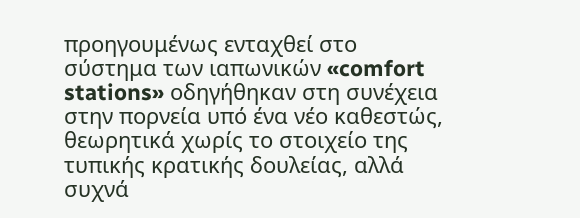προηγουμένως ενταχθεί στο σύστημα των ιαπωνικών «comfort stations» οδηγήθηκαν στη συνέχεια στην πορνεία υπό ένα νέο καθεστώς, θεωρητικά χωρίς το στοιχείο της τυπικής κρατικής δουλείας, αλλά συχνά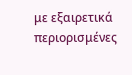με εξαιρετικά περιορισμένες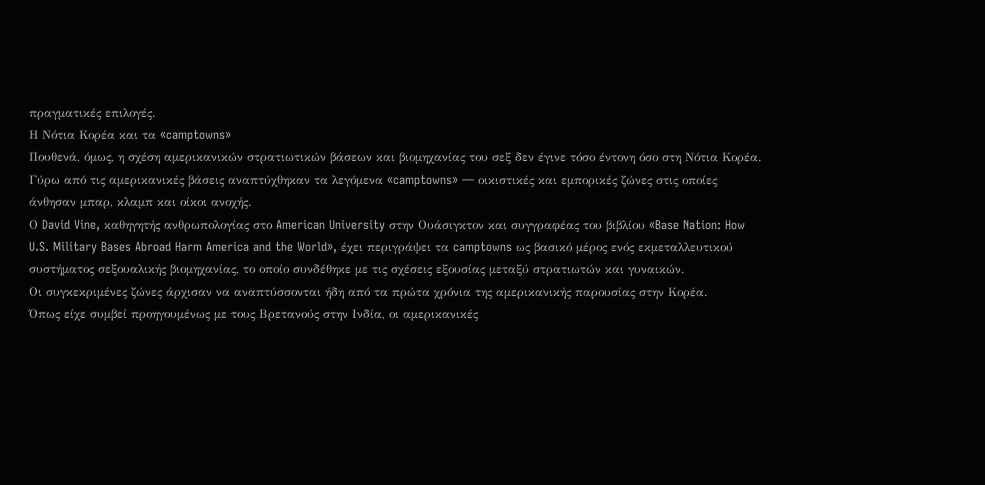πραγματικές επιλογές.
Η Νότια Κορέα και τα «camptowns»
Πουθενά, όμως, η σχέση αμερικανικών στρατιωτικών βάσεων και βιομηχανίας του σεξ δεν έγινε τόσο έντονη όσο στη Νότια Κορέα.
Γύρω από τις αμερικανικές βάσεις αναπτύχθηκαν τα λεγόμενα «camptowns» — οικιστικές και εμπορικές ζώνες στις οποίες άνθησαν μπαρ, κλαμπ και οίκοι ανοχής.
Ο David Vine, καθηγητής ανθρωπολογίας στο American University στην Ουάσιγκτον και συγγραφέας του βιβλίου «Base Nation: How U.S. Military Bases Abroad Harm America and the World», έχει περιγράψει τα camptowns ως βασικό μέρος ενός εκμεταλλευτικού συστήματος σεξουαλικής βιομηχανίας, το οποίο συνδέθηκε με τις σχέσεις εξουσίας μεταξύ στρατιωτών και γυναικών.
Οι συγκεκριμένες ζώνες άρχισαν να αναπτύσσονται ήδη από τα πρώτα χρόνια της αμερικανικής παρουσίας στην Κορέα.
Όπως είχε συμβεί προηγουμένως με τους Βρετανούς στην Ινδία, οι αμερικανικές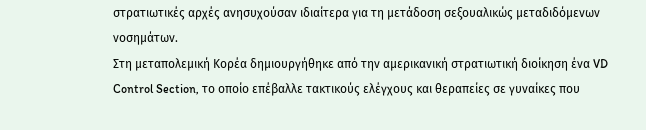στρατιωτικές αρχές ανησυχούσαν ιδιαίτερα για τη μετάδοση σεξουαλικώς μεταδιδόμενων νοσημάτων.
Στη μεταπολεμική Κορέα δημιουργήθηκε από την αμερικανική στρατιωτική διοίκηση ένα VD Control Section, το οποίο επέβαλλε τακτικούς ελέγχους και θεραπείες σε γυναίκες που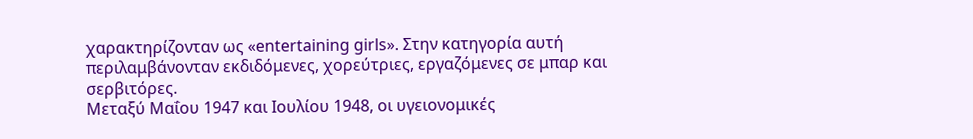χαρακτηρίζονταν ως «entertaining girls». Στην κατηγορία αυτή περιλαμβάνονταν εκδιδόμενες, χορεύτριες, εργαζόμενες σε μπαρ και σερβιτόρες.
Μεταξύ Μαΐου 1947 και Ιουλίου 1948, οι υγειονομικές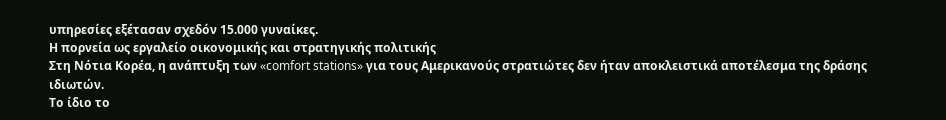υπηρεσίες εξέτασαν σχεδόν 15.000 γυναίκες.
Η πορνεία ως εργαλείο οικονομικής και στρατηγικής πολιτικής
Στη Νότια Κορέα, η ανάπτυξη των «comfort stations» για τους Αμερικανούς στρατιώτες δεν ήταν αποκλειστικά αποτέλεσμα της δράσης ιδιωτών.
Το ίδιο το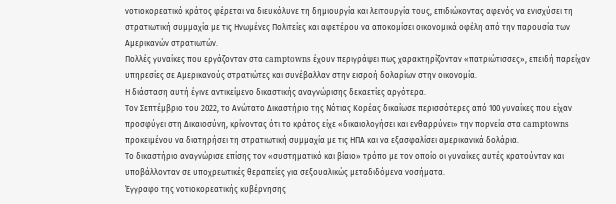νοτιοκορεατικό κράτος φέρεται να διευκόλυνε τη δημιουργία και λειτουργία τους, επιδιώκοντας αφενός να ενισχύσει τη στρατιωτική συμμαχία με τις Ηνωμένες Πολιτείες και αφετέρου να αποκομίσει οικονομικά οφέλη από την παρουσία των Αμερικανών στρατιωτών.
Πολλές γυναίκες που εργάζονταν στα camptowns έχουν περιγράψει πως χαρακτηρίζονταν «πατριώτισσες», επειδή παρείχαν υπηρεσίες σε Αμερικανούς στρατιώτες και συνέβαλλαν στην εισροή δολαρίων στην οικονομία.
Η διάσταση αυτή έγινε αντικείμενο δικαστικής αναγνώρισης δεκαετίες αργότερα.
Τον Σεπτέμβριο του 2022, το Ανώτατο Δικαστήριο της Νότιας Κορέας δικαίωσε περισσότερες από 100 γυναίκες που είχαν προσφύγει στη Δικαιοσύνη, κρίνοντας ότι το κράτος είχε «δικαιολογήσει και ενθαρρύνει» την πορνεία στα camptowns προκειμένου να διατηρήσει τη στρατιωτική συμμαχία με τις ΗΠΑ και να εξασφαλίσει αμερικανικά δολάρια.
Το δικαστήριο αναγνώρισε επίσης τον «συστηματικό και βίαιο» τρόπο με τον οποίο οι γυναίκες αυτές κρατούνταν και υποβάλλονταν σε υποχρεωτικές θεραπείες για σεξουαλικώς μεταδιδόμενα νοσήματα.
Έγγραφο της νοτιοκορεατικής κυβέρνησης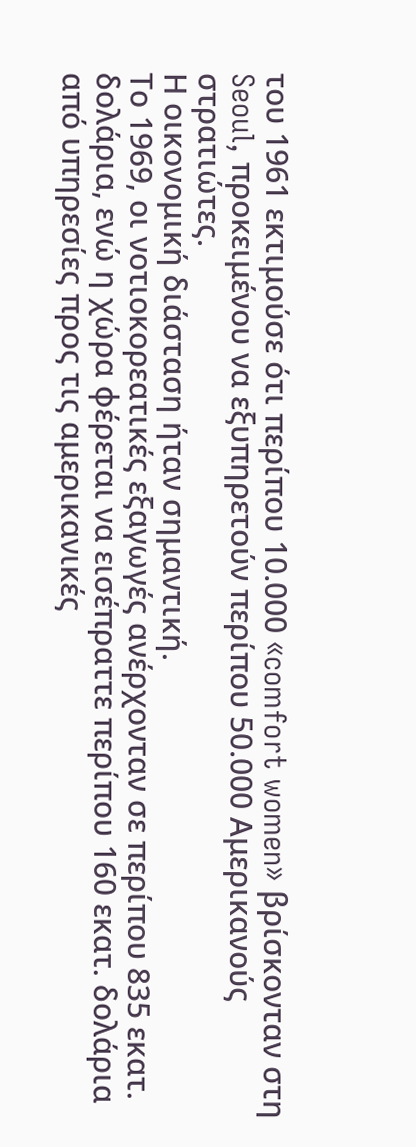του 1961 εκτιμούσε ότι περίπου 10.000 «comfort women» βρίσκονταν στη Seoul, προκειμένου να εξυπηρετούν περίπου 50.000 Αμερικανούς στρατιώτες.
Η οικονομική διάσταση ήταν σημαντική.
Το 1969, οι νοτιοκορεατικές εξαγωγές ανέρχονταν σε περίπου 835 εκατ. δολάρια, ενώ η χώρα φέρεται να εισέπραττε περίπου 160 εκατ. δολάρια από υπηρεσίες προς τις αμερικανικές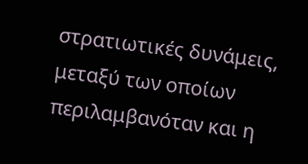στρατιωτικές δυνάμεις, μεταξύ των οποίων περιλαμβανόταν και η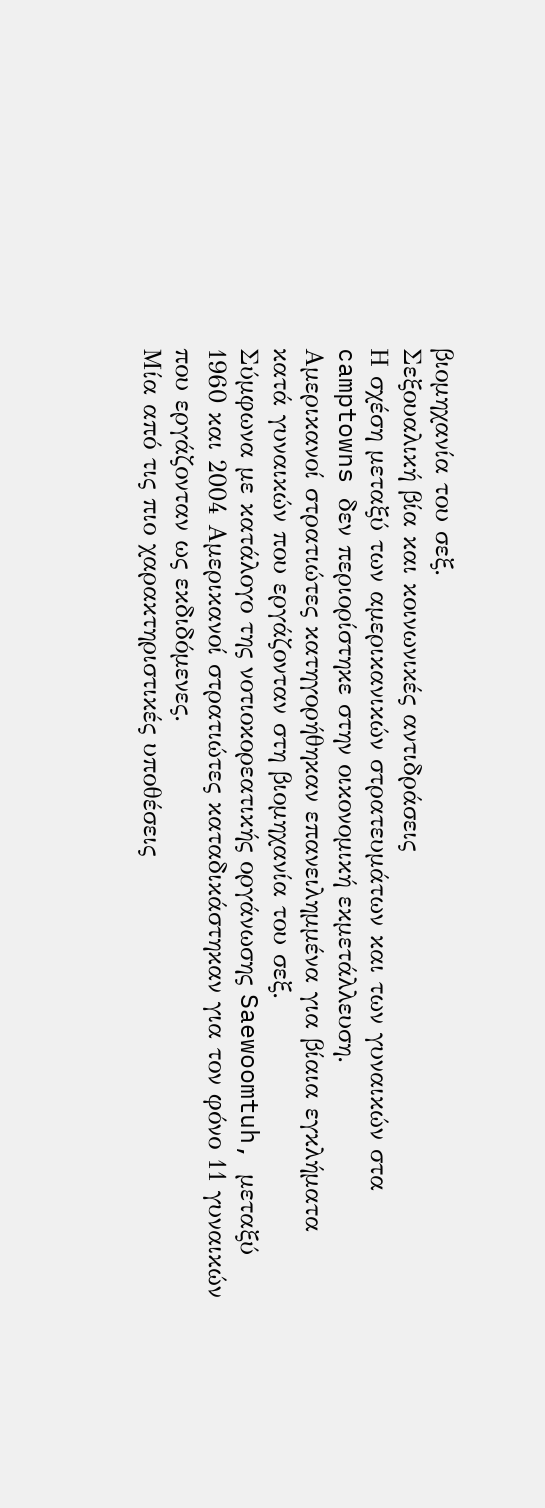βιομηχανία του σεξ.
Σεξουαλική βία και κοινωνικές αντιδράσεις
Η σχέση μεταξύ των αμερικανικών στρατευμάτων και των γυναικών στα camptowns δεν περιορίστηκε στην οικονομική εκμετάλλευση.
Αμερικανοί στρατιώτες κατηγορήθηκαν επανειλημμένα για βίαια εγκλήματα κατά γυναικών που εργάζονταν στη βιομηχανία του σεξ.
Σύμφωνα με κατάλογο της νοτιοκορεατικής οργάνωσης Saewoomtuh, μεταξύ 1960 και 2004 Αμερικανοί στρατιώτες καταδικάστηκαν για τον φόνο 11 γυναικών που εργάζονταν ως εκδιδόμενες.
Μία από τις πιο χαρακτηριστικές υποθέσεις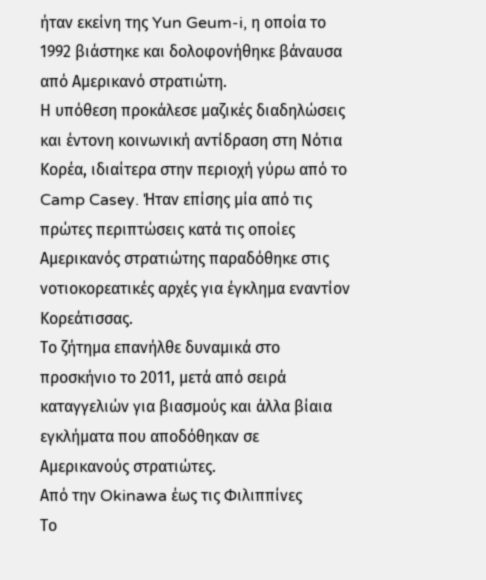ήταν εκείνη της Yun Geum-i, η οποία το 1992 βιάστηκε και δολοφονήθηκε βάναυσα από Αμερικανό στρατιώτη.
Η υπόθεση προκάλεσε μαζικές διαδηλώσεις και έντονη κοινωνική αντίδραση στη Νότια Κορέα, ιδιαίτερα στην περιοχή γύρω από το Camp Casey. Ήταν επίσης μία από τις πρώτες περιπτώσεις κατά τις οποίες Αμερικανός στρατιώτης παραδόθηκε στις νοτιοκορεατικές αρχές για έγκλημα εναντίον Κορεάτισσας.
Το ζήτημα επανήλθε δυναμικά στο προσκήνιο το 2011, μετά από σειρά καταγγελιών για βιασμούς και άλλα βίαια εγκλήματα που αποδόθηκαν σε Αμερικανούς στρατιώτες.
Από την Okinawa έως τις Φιλιππίνες
Το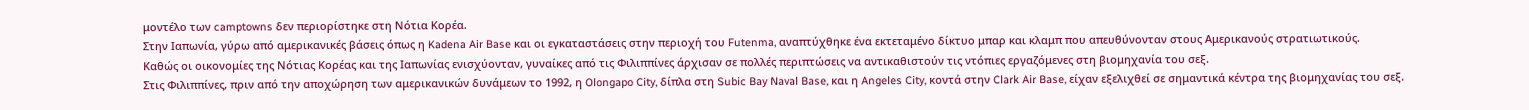μοντέλο των camptowns δεν περιορίστηκε στη Νότια Κορέα.
Στην Ιαπωνία, γύρω από αμερικανικές βάσεις όπως η Kadena Air Base και οι εγκαταστάσεις στην περιοχή του Futenma, αναπτύχθηκε ένα εκτεταμένο δίκτυο μπαρ και κλαμπ που απευθύνονταν στους Αμερικανούς στρατιωτικούς.
Καθώς οι οικονομίες της Νότιας Κορέας και της Ιαπωνίας ενισχύονταν, γυναίκες από τις Φιλιππίνες άρχισαν σε πολλές περιπτώσεις να αντικαθιστούν τις ντόπιες εργαζόμενες στη βιομηχανία του σεξ.
Στις Φιλιππίνες, πριν από την αποχώρηση των αμερικανικών δυνάμεων το 1992, η Olongapo City, δίπλα στη Subic Bay Naval Base, και η Angeles City, κοντά στην Clark Air Base, είχαν εξελιχθεί σε σημαντικά κέντρα της βιομηχανίας του σεξ.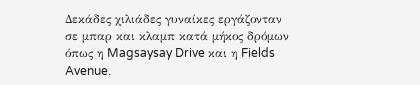Δεκάδες χιλιάδες γυναίκες εργάζονταν σε μπαρ και κλαμπ κατά μήκος δρόμων όπως η Magsaysay Drive και η Fields Avenue.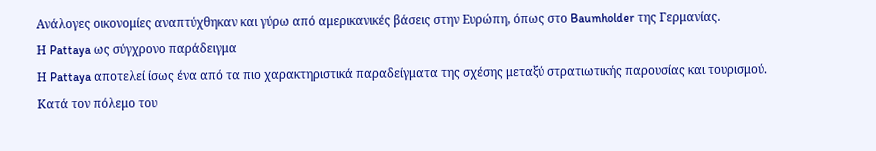Ανάλογες οικονομίες αναπτύχθηκαν και γύρω από αμερικανικές βάσεις στην Ευρώπη, όπως στο Baumholder της Γερμανίας.
Η Pattaya ως σύγχρονο παράδειγμα
Η Pattaya αποτελεί ίσως ένα από τα πιο χαρακτηριστικά παραδείγματα της σχέσης μεταξύ στρατιωτικής παρουσίας και τουρισμού.
Κατά τον πόλεμο του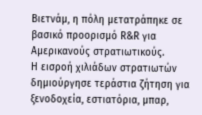Βιετνάμ, η πόλη μετατράπηκε σε βασικό προορισμό R&R για Αμερικανούς στρατιωτικούς.
Η εισροή χιλιάδων στρατιωτών δημιούργησε τεράστια ζήτηση για ξενοδοχεία, εστιατόρια, μπαρ,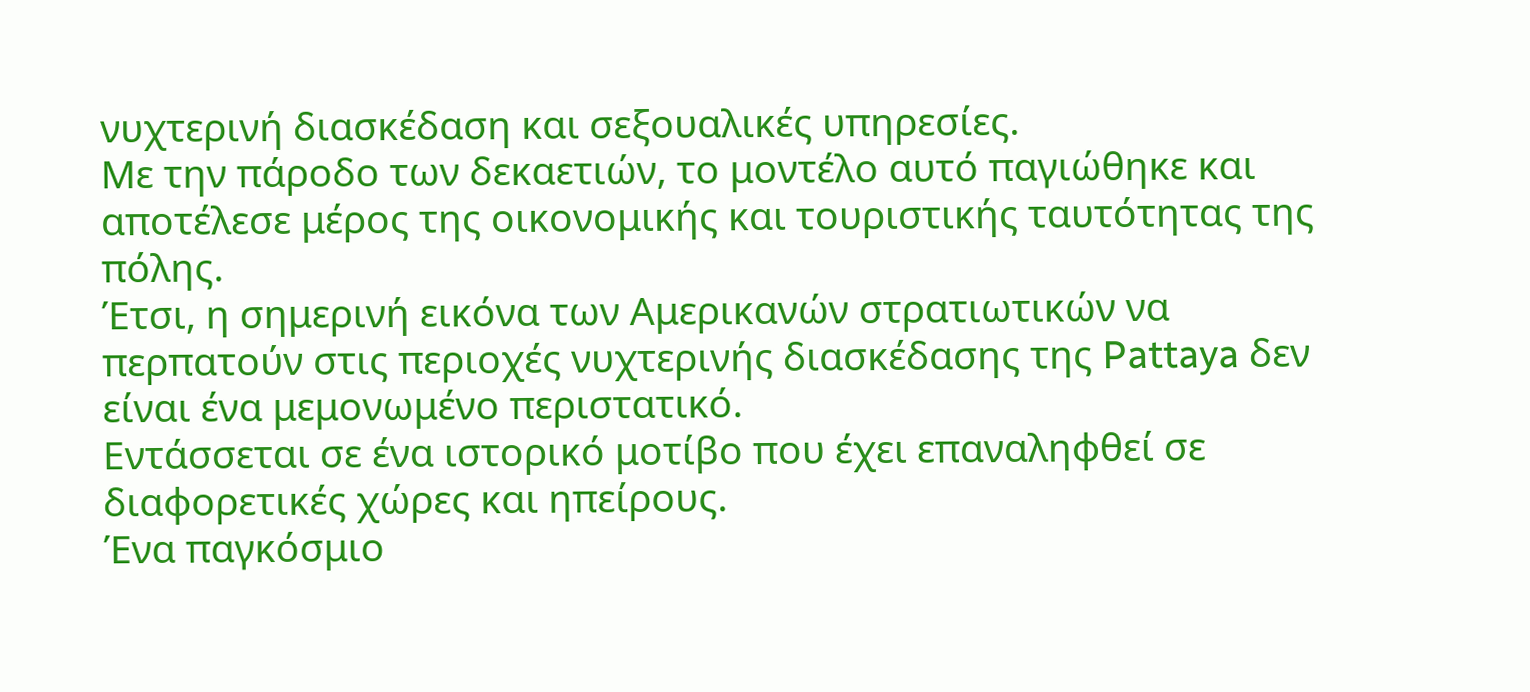νυχτερινή διασκέδαση και σεξουαλικές υπηρεσίες.
Με την πάροδο των δεκαετιών, το μοντέλο αυτό παγιώθηκε και αποτέλεσε μέρος της οικονομικής και τουριστικής ταυτότητας της πόλης.
Έτσι, η σημερινή εικόνα των Αμερικανών στρατιωτικών να περπατούν στις περιοχές νυχτερινής διασκέδασης της Pattaya δεν είναι ένα μεμονωμένο περιστατικό.
Εντάσσεται σε ένα ιστορικό μοτίβο που έχει επαναληφθεί σε διαφορετικές χώρες και ηπείρους.
Ένα παγκόσμιο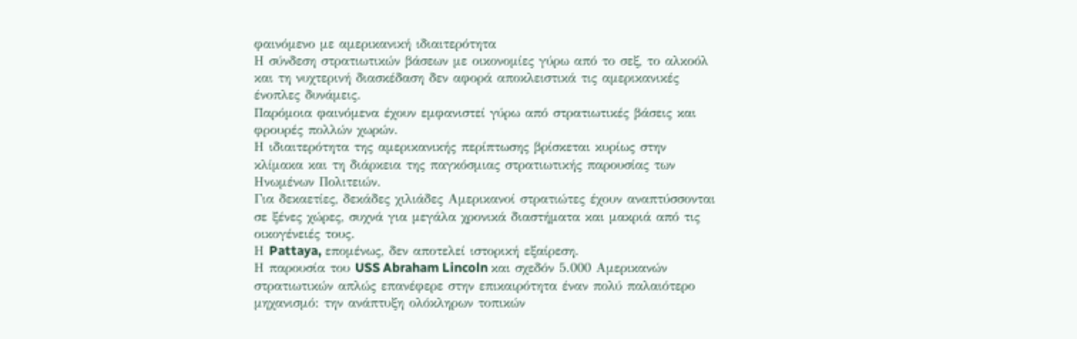φαινόμενο με αμερικανική ιδιαιτερότητα
Η σύνδεση στρατιωτικών βάσεων με οικονομίες γύρω από το σεξ, το αλκοόλ και τη νυχτερινή διασκέδαση δεν αφορά αποκλειστικά τις αμερικανικές ένοπλες δυνάμεις.
Παρόμοια φαινόμενα έχουν εμφανιστεί γύρω από στρατιωτικές βάσεις και φρουρές πολλών χωρών.
Η ιδιαιτερότητα της αμερικανικής περίπτωσης βρίσκεται κυρίως στην κλίμακα και τη διάρκεια της παγκόσμιας στρατιωτικής παρουσίας των Ηνωμένων Πολιτειών.
Για δεκαετίες, δεκάδες χιλιάδες Αμερικανοί στρατιώτες έχουν αναπτύσσονται σε ξένες χώρες, συχνά για μεγάλα χρονικά διαστήματα και μακριά από τις οικογένειές τους.
Η Pattaya, επομένως, δεν αποτελεί ιστορική εξαίρεση.
Η παρουσία του USS Abraham Lincoln και σχεδόν 5.000 Αμερικανών στρατιωτικών απλώς επανέφερε στην επικαιρότητα έναν πολύ παλαιότερο μηχανισμό: την ανάπτυξη ολόκληρων τοπικών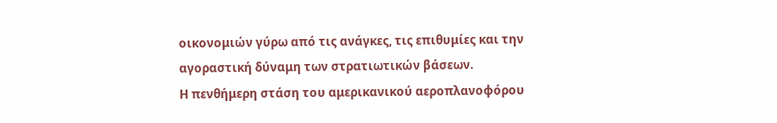οικονομιών γύρω από τις ανάγκες, τις επιθυμίες και την αγοραστική δύναμη των στρατιωτικών βάσεων.
Η πενθήμερη στάση του αμερικανικού αεροπλανοφόρου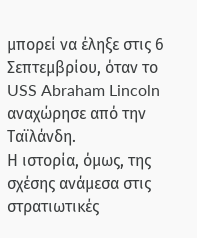μπορεί να έληξε στις 6 Σεπτεμβρίου, όταν το USS Abraham Lincoln αναχώρησε από την Ταϊλάνδη.
Η ιστορία, όμως, της σχέσης ανάμεσα στις στρατιωτικές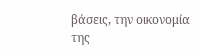βάσεις, την οικονομία της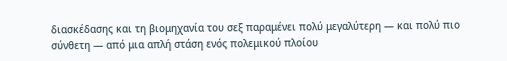διασκέδασης και τη βιομηχανία του σεξ παραμένει πολύ μεγαλύτερη — και πολύ πιο σύνθετη — από μια απλή στάση ενός πολεμικού πλοίου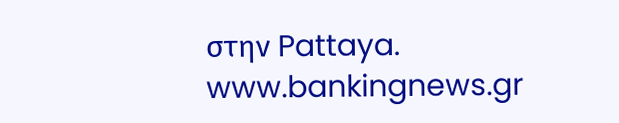στην Pattaya.
www.bankingnews.gr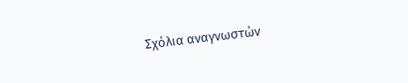Σχόλια αναγνωστών